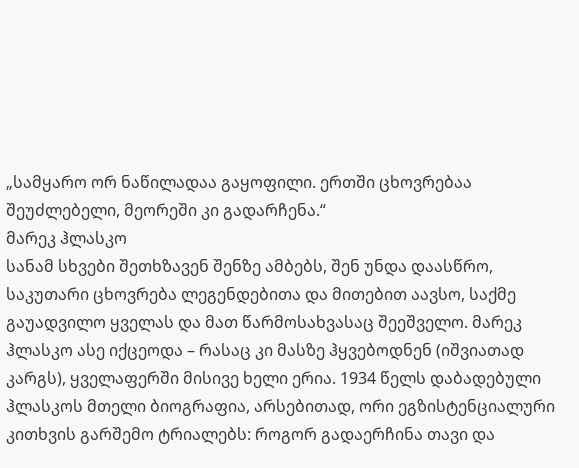„სამყარო ორ ნაწილადაა გაყოფილი. ერთში ცხოვრებაა შეუძლებელი, მეორეში კი გადარჩენა.“
მარეკ ჰლასკო
სანამ სხვები შეთხზავენ შენზე ამბებს, შენ უნდა დაასწრო, საკუთარი ცხოვრება ლეგენდებითა და მითებით აავსო, საქმე გაუადვილო ყველას და მათ წარმოსახვასაც შეეშველო. მარეკ ჰლასკო ასე იქცეოდა – რასაც კი მასზე ჰყვებოდნენ (იშვიათად კარგს), ყველაფერში მისივე ხელი ერია. 1934 წელს დაბადებული ჰლასკოს მთელი ბიოგრაფია, არსებითად, ორი ეგზისტენციალური კითხვის გარშემო ტრიალებს: როგორ გადაერჩინა თავი და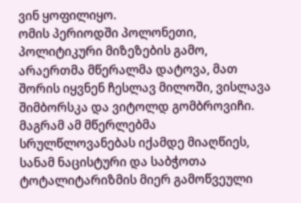ვინ ყოფილიყო.
ომის პერიოდში პოლონეთი, პოლიტიკური მიზეზების გამო, არაერთმა მწერალმა დატოვა, მათ შორის იყვნენ ჩესლავ მილოში, ვისლავა შიმბორსკა და ვიტოლდ გომბროვიჩი. მაგრამ ამ მწერლებმა სრულწლოვანებას იქამდე მიაღწიეს, სანამ ნაცისტური და საბჭოთა ტოტალიტარიზმის მიერ გამოწვეული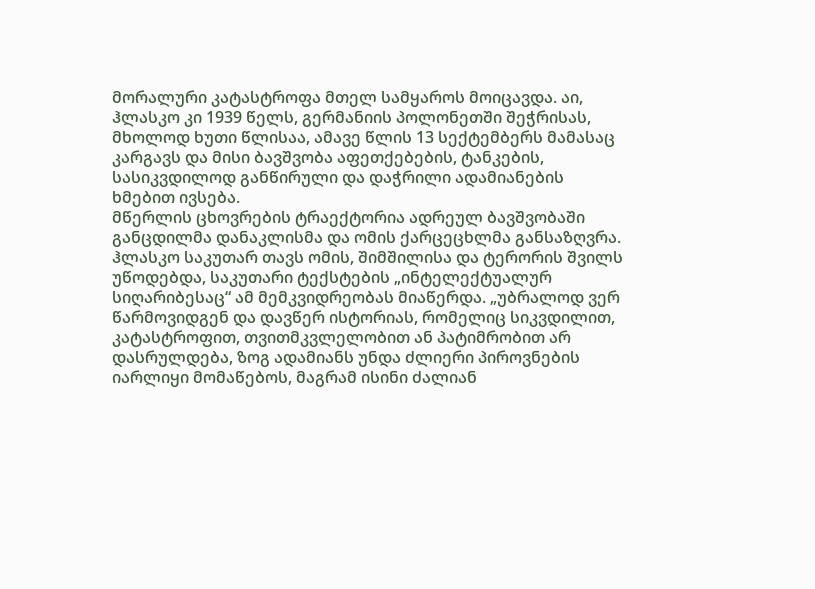მორალური კატასტროფა მთელ სამყაროს მოიცავდა. აი, ჰლასკო კი 1939 წელს, გერმანიის პოლონეთში შეჭრისას, მხოლოდ ხუთი წლისაა, ამავე წლის 13 სექტემბერს მამასაც კარგავს და მისი ბავშვობა აფეთქებების, ტანკების, სასიკვდილოდ განწირული და დაჭრილი ადამიანების ხმებით ივსება.
მწერლის ცხოვრების ტრაექტორია ადრეულ ბავშვობაში განცდილმა დანაკლისმა და ომის ქარცეცხლმა განსაზღვრა. ჰლასკო საკუთარ თავს ომის, შიმშილისა და ტერორის შვილს უწოდებდა, საკუთარი ტექსტების „ინტელექტუალურ სიღარიბესაც“ ამ მემკვიდრეობას მიაწერდა. „უბრალოდ ვერ წარმოვიდგენ და დავწერ ისტორიას, რომელიც სიკვდილით, კატასტროფით, თვითმკვლელობით ან პატიმრობით არ დასრულდება, ზოგ ადამიანს უნდა ძლიერი პიროვნების იარლიყი მომაწებოს, მაგრამ ისინი ძალიან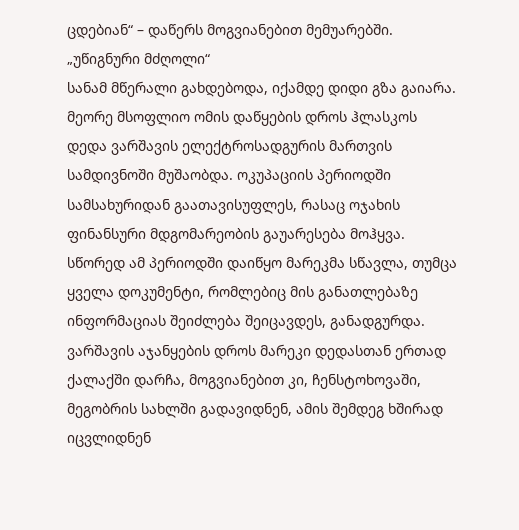ცდებიან“ – დაწერს მოგვიანებით მემუარებში.
„უწიგნური მძღოლი“
სანამ მწერალი გახდებოდა, იქამდე დიდი გზა გაიარა.
მეორე მსოფლიო ომის დაწყების დროს ჰლასკოს დედა ვარშავის ელექტროსადგურის მართვის სამდივნოში მუშაობდა. ოკუპაციის პერიოდში სამსახურიდან გაათავისუფლეს, რასაც ოჯახის ფინანსური მდგომარეობის გაუარესება მოჰყვა. სწორედ ამ პერიოდში დაიწყო მარეკმა სწავლა, თუმცა ყველა დოკუმენტი, რომლებიც მის განათლებაზე ინფორმაციას შეიძლება შეიცავდეს, განადგურდა. ვარშავის აჯანყების დროს მარეკი დედასთან ერთად ქალაქში დარჩა, მოგვიანებით კი, ჩენსტოხოვაში, მეგობრის სახლში გადავიდნენ, ამის შემდეგ ხშირად იცვლიდნენ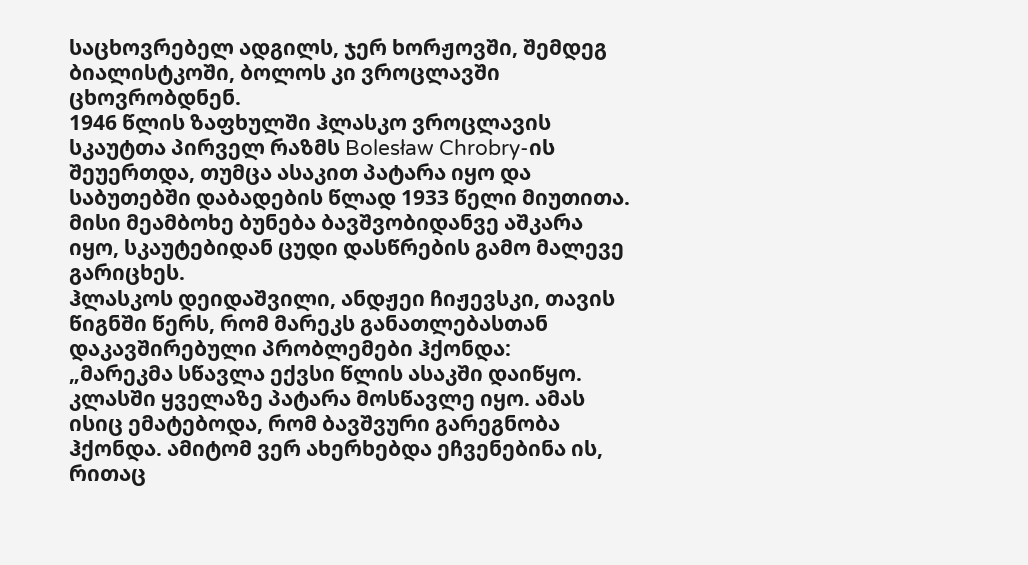საცხოვრებელ ადგილს, ჯერ ხორჟოვში, შემდეგ ბიალისტკოში, ბოლოს კი ვროცლავში ცხოვრობდნენ.
1946 წლის ზაფხულში ჰლასკო ვროცლავის სკაუტთა პირველ რაზმს Bolesław Chrobry-ის შეუერთდა, თუმცა ასაკით პატარა იყო და საბუთებში დაბადების წლად 1933 წელი მიუთითა. მისი მეამბოხე ბუნება ბავშვობიდანვე აშკარა იყო, სკაუტებიდან ცუდი დასწრების გამო მალევე გარიცხეს.
ჰლასკოს დეიდაშვილი, ანდჟეი ჩიჟევსკი, თავის წიგნში წერს, რომ მარეკს განათლებასთან დაკავშირებული პრობლემები ჰქონდა:
„მარეკმა სწავლა ექვსი წლის ასაკში დაიწყო. კლასში ყველაზე პატარა მოსწავლე იყო. ამას ისიც ემატებოდა, რომ ბავშვური გარეგნობა ჰქონდა. ამიტომ ვერ ახერხებდა ეჩვენებინა ის, რითაც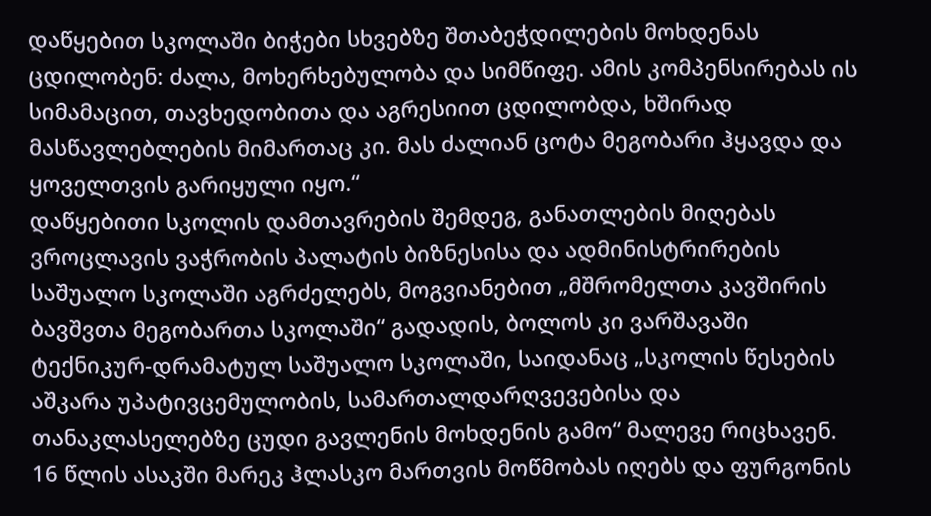დაწყებით სკოლაში ბიჭები სხვებზე შთაბეჭდილების მოხდენას ცდილობენ: ძალა, მოხერხებულობა და სიმწიფე. ამის კომპენსირებას ის სიმამაცით, თავხედობითა და აგრესიით ცდილობდა, ხშირად მასწავლებლების მიმართაც კი. მას ძალიან ცოტა მეგობარი ჰყავდა და ყოველთვის გარიყული იყო.“
დაწყებითი სკოლის დამთავრების შემდეგ, განათლების მიღებას ვროცლავის ვაჭრობის პალატის ბიზნესისა და ადმინისტრირების საშუალო სკოლაში აგრძელებს, მოგვიანებით „მშრომელთა კავშირის ბავშვთა მეგობართა სკოლაში“ გადადის, ბოლოს კი ვარშავაში ტექნიკურ-დრამატულ საშუალო სკოლაში, საიდანაც „სკოლის წესების აშკარა უპატივცემულობის, სამართალდარღვევებისა და თანაკლასელებზე ცუდი გავლენის მოხდენის გამო“ მალევე რიცხავენ.
16 წლის ასაკში მარეკ ჰლასკო მართვის მოწმობას იღებს და ფურგონის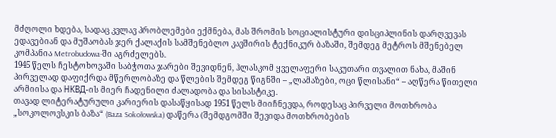მძღოლი ხდება, სადაც კვლავ პრობლემები ექმნება, მას შრომის სოციალისტური დისციპლინის დარღვევას ედავებიან და მუშაობას ჯერ ქალაქის სამშენებლო კავშირის ტექნიკურ ბაზაში, შემდეგ მეტროს მშენებელ კომპანია Metrobudowa-ში აგრძელებს.
1945 წელს ჩესტოხოვაში საბჭოთა ჯარები შევიდნენ, ჰლასკომ ყველაფერი საკუთარი თვალით ნახა, მაშინ პირველად დაფიქრდა მწერლობაზე და წლების შემდეგ წიგნში – „ლამაზები, ოცი წლისანი“ – აღწერა წითელი არმიისა და НКВД-ის მიერ ჩადენილი ძალადობა და სისასტიკე.
თავად ლიტერატურული კარიერის დასაწყისად 1951 წელს მიიჩნევდა, როდესაც პირველი მოთხრობა „სოკოლოვსკის ბაზა“ (Baza Sokołowska) დაწერა (შემდგომში შევიდა მოთხრობების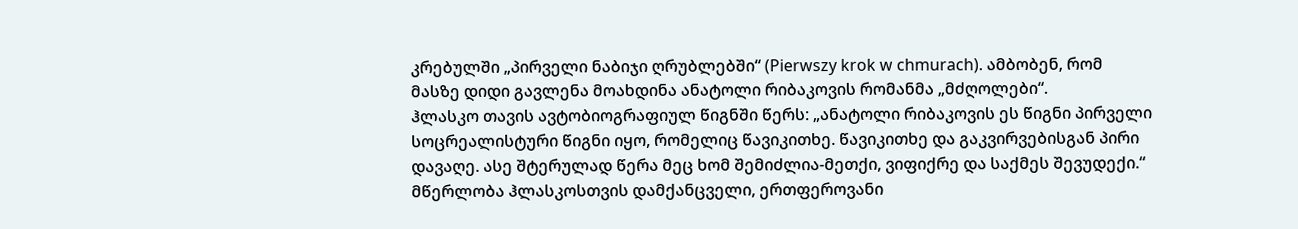კრებულში „პირველი ნაბიჯი ღრუბლებში“ (Pierwszy krok w chmurach). ამბობენ, რომ მასზე დიდი გავლენა მოახდინა ანატოლი რიბაკოვის რომანმა „მძღოლები“.
ჰლასკო თავის ავტობიოგრაფიულ წიგნში წერს: „ანატოლი რიბაკოვის ეს წიგნი პირველი სოცრეალისტური წიგნი იყო, რომელიც წავიკითხე. წავიკითხე და გაკვირვებისგან პირი დავაღე. ასე შტერულად წერა მეც ხომ შემიძლია-მეთქი, ვიფიქრე და საქმეს შევუდექი.“
მწერლობა ჰლასკოსთვის დამქანცველი, ერთფეროვანი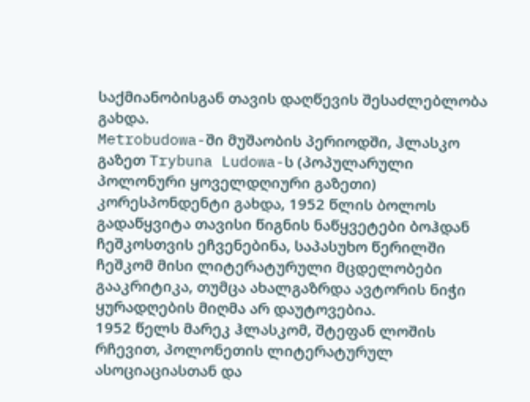საქმიანობისგან თავის დაღწევის შესაძლებლობა გახდა.
Metrobudowa-ში მუშაობის პერიოდში, ჰლასკო გაზეთ Trybuna Ludowa-ს (პოპულარული პოლონური ყოველდღიური გაზეთი) კორესპონდენტი გახდა, 1952 წლის ბოლოს გადაწყვიტა თავისი წიგნის ნაწყვეტები ბოჰდან ჩეშკოსთვის ეჩვენებინა, საპასუხო წერილში ჩეშკომ მისი ლიტერატურული მცდელობები გააკრიტიკა, თუმცა ახალგაზრდა ავტორის ნიჭი ყურადღების მიღმა არ დაუტოვებია.
1952 წელს მარეკ ჰლასკომ, შტეფან ლოშის რჩევით, პოლონეთის ლიტერატურულ ასოციაციასთან და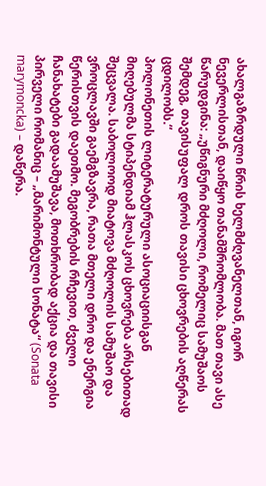ახალგაზრდული წრის ხელმძღვანელთან, იგორ ნევერლისთან, დაიწყო თანამშრომლობა. მათ თავი ასე წარუდგინა: „უწიგნური მძღოლი, რომელიც სამუშაოს შემდეგ, თავისუფალ დროს თავისი ცხოვრების აღწერას ცდილობს.“
პოლონეთის ლიტერატურული ასოციაციისგან მიღებულმა სტიპენდიამ ჰლასკოს ცხოვრება არსებითად შეცვალა. საბოლოოდ მიატოვა მძღოლის სამუშაო და ვროცლავში გაემგზავრა, რათა მთელი დრო და ენერგია წერისთვის დაეთმო. მეგობრების რჩევით, ძველი ჩანახატები გადაამუშავა, მოთხრობად აქცია და თავისი პირველი რომანიც – „მარიმონტული სონატა“ (Sonata marymoncka) – დაწერა.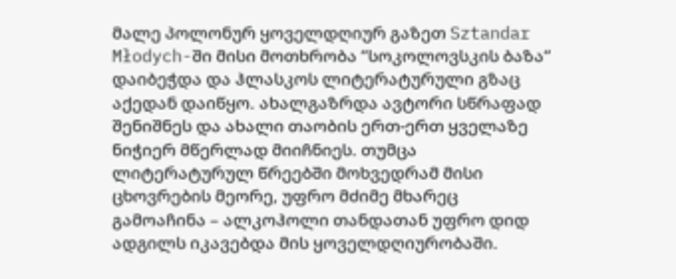მალე პოლონურ ყოველდღიურ გაზეთ Sztandar Młodych-ში მისი მოთხრობა “სოკოლოვსკის ბაზა“ დაიბეჭდა და ჰლასკოს ლიტერატურული გზაც აქედან დაიწყო. ახალგაზრდა ავტორი სწრაფად შენიშნეს და ახალი თაობის ერთ-ერთ ყველაზე ნიჭიერ მწერლად მიიჩნიეს. თუმცა ლიტერატურულ წრეებში მოხვედრამ მისი ცხოვრების მეორე, უფრო მძიმე მხარეც გამოაჩინა – ალკოჰოლი თანდათან უფრო დიდ ადგილს იკავებდა მის ყოველდღიურობაში.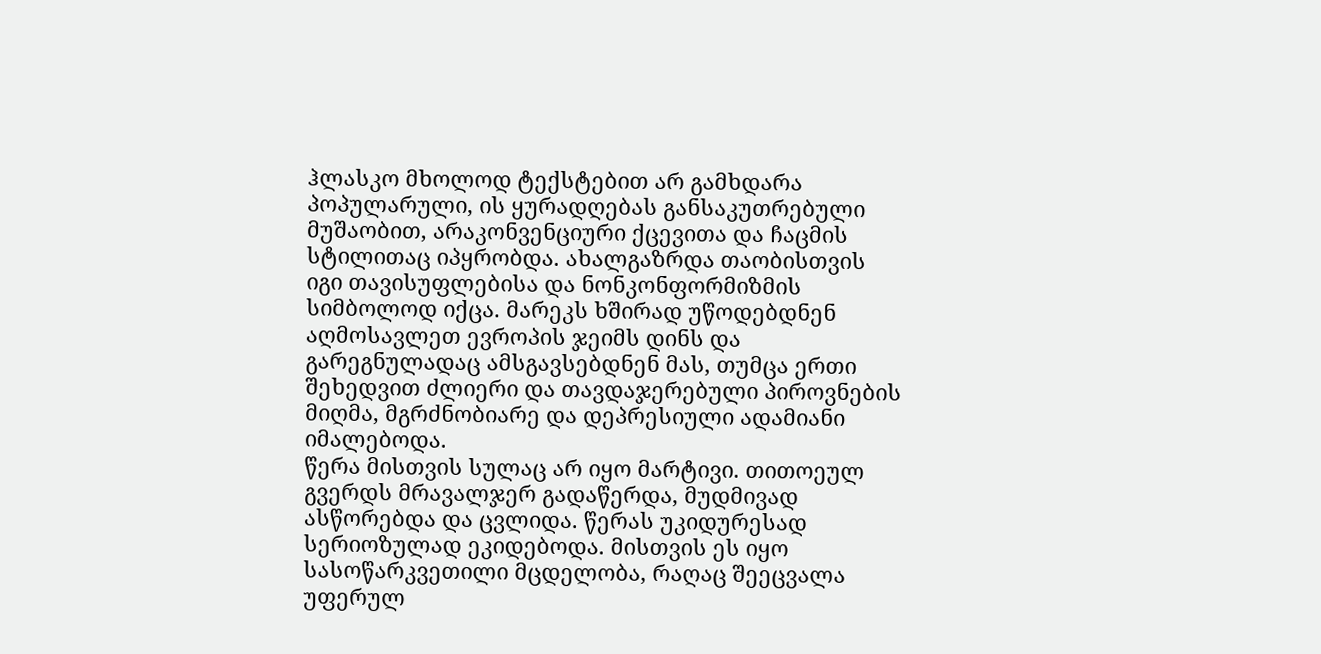ჰლასკო მხოლოდ ტექსტებით არ გამხდარა პოპულარული, ის ყურადღებას განსაკუთრებული მუშაობით, არაკონვენციური ქცევითა და ჩაცმის სტილითაც იპყრობდა. ახალგაზრდა თაობისთვის იგი თავისუფლებისა და ნონკონფორმიზმის სიმბოლოდ იქცა. მარეკს ხშირად უწოდებდნენ აღმოსავლეთ ევროპის ჯეიმს დინს და გარეგნულადაც ამსგავსებდნენ მას, თუმცა ერთი შეხედვით ძლიერი და თავდაჯერებული პიროვნების მიღმა, მგრძნობიარე და დეპრესიული ადამიანი იმალებოდა.
წერა მისთვის სულაც არ იყო მარტივი. თითოეულ გვერდს მრავალჯერ გადაწერდა, მუდმივად ასწორებდა და ცვლიდა. წერას უკიდურესად სერიოზულად ეკიდებოდა. მისთვის ეს იყო სასოწარკვეთილი მცდელობა, რაღაც შეეცვალა უფერულ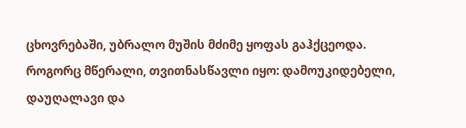ცხოვრებაში, უბრალო მუშის მძიმე ყოფას გაჰქცეოდა.
როგორც მწერალი, თვითნასწავლი იყო: დამოუკიდებელი, დაუღალავი და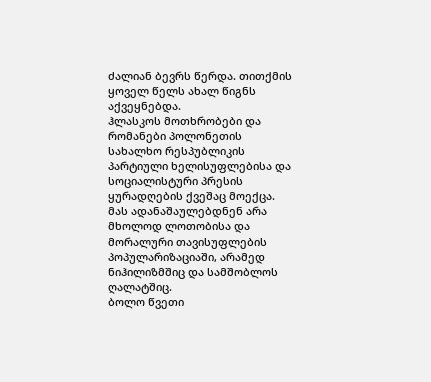ძალიან ბევრს წერდა. თითქმის ყოველ წელს ახალ წიგნს აქვეყნებდა.
ჰლასკოს მოთხრობები და რომანები პოლონეთის სახალხო რესპუბლიკის პარტიული ხელისუფლებისა და სოციალისტური პრესის ყურადღების ქვეშაც მოექცა. მას ადანაშაულებდნენ არა მხოლოდ ლოთობისა და მორალური თავისუფლების პოპულარიზაციაში, არამედ ნიჰილიზმშიც და სამშობლოს ღალატშიც.
ბოლო წვეთი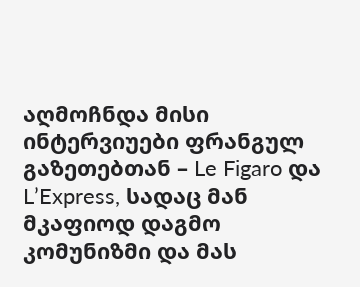აღმოჩნდა მისი ინტერვიუები ფრანგულ გაზეთებთან – Le Figaro და L’Express, სადაც მან მკაფიოდ დაგმო კომუნიზმი და მას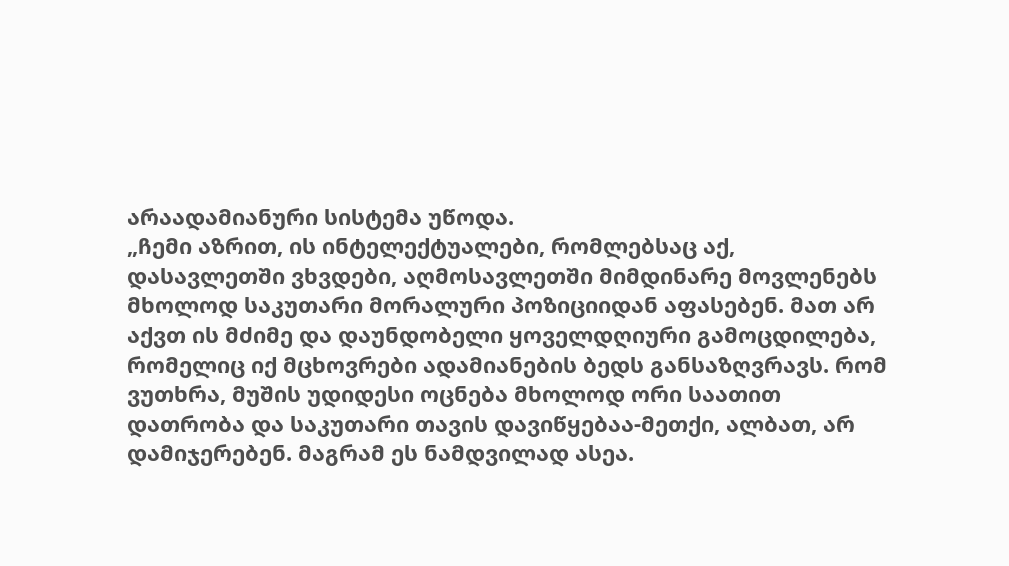არაადამიანური სისტემა უწოდა.
„ჩემი აზრით, ის ინტელექტუალები, რომლებსაც აქ, დასავლეთში ვხვდები, აღმოსავლეთში მიმდინარე მოვლენებს მხოლოდ საკუთარი მორალური პოზიციიდან აფასებენ. მათ არ აქვთ ის მძიმე და დაუნდობელი ყოველდღიური გამოცდილება, რომელიც იქ მცხოვრები ადამიანების ბედს განსაზღვრავს. რომ ვუთხრა, მუშის უდიდესი ოცნება მხოლოდ ორი საათით დათრობა და საკუთარი თავის დავიწყებაა-მეთქი, ალბათ, არ დამიჯერებენ. მაგრამ ეს ნამდვილად ასეა.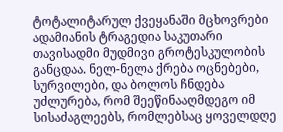ტოტალიტარულ ქვეყანაში მცხოვრები ადამიანის ტრაგედია საკუთარი თავისადმი მუდმივი გროტესკულობის განცდაა. ნელ-ნელა ქრება ოცნებები, სურვილები, და ბოლოს ჩნდება უძლურება, რომ შეეწინააღმდეგო იმ სისაძაგლეებს, რომლებსაც ყოველდღე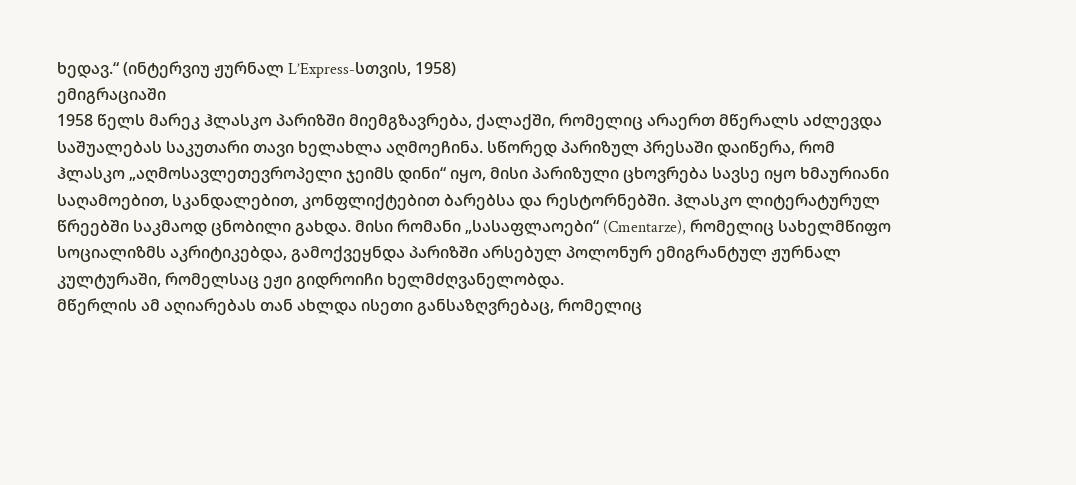ხედავ.“ (ინტერვიუ ჟურნალ L’Express-სთვის, 1958)
ემიგრაციაში
1958 წელს მარეკ ჰლასკო პარიზში მიემგზავრება, ქალაქში, რომელიც არაერთ მწერალს აძლევდა საშუალებას საკუთარი თავი ხელახლა აღმოეჩინა. სწორედ პარიზულ პრესაში დაიწერა, რომ ჰლასკო „აღმოსავლეთევროპელი ჯეიმს დინი“ იყო, მისი პარიზული ცხოვრება სავსე იყო ხმაურიანი საღამოებით, სკანდალებით, კონფლიქტებით ბარებსა და რესტორნებში. ჰლასკო ლიტერატურულ წრეებში საკმაოდ ცნობილი გახდა. მისი რომანი „სასაფლაოები“ (Cmentarze), რომელიც სახელმწიფო სოციალიზმს აკრიტიკებდა, გამოქვეყნდა პარიზში არსებულ პოლონურ ემიგრანტულ ჟურნალ კულტურაში, რომელსაც ეჟი გიდროიჩი ხელმძღვანელობდა.
მწერლის ამ აღიარებას თან ახლდა ისეთი განსაზღვრებაც, რომელიც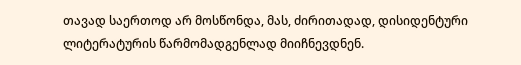თავად საერთოდ არ მოსწონდა, მას, ძირითადად, დისიდენტური ლიტერატურის წარმომადგენლად მიიჩნევდნენ.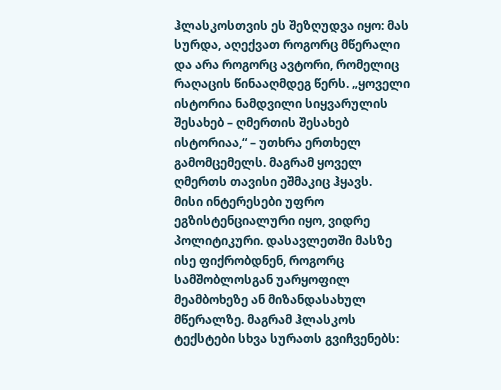ჰლასკოსთვის ეს შეზღუდვა იყო: მას სურდა, აღექვათ როგორც მწერალი და არა როგორც ავტორი, რომელიც რაღაცის წინააღმდეგ წერს. „ყოველი ისტორია ნამდვილი სიყვარულის შესახებ – ღმერთის შესახებ ისტორიაა,“ – უთხრა ერთხელ გამომცემელს. მაგრამ ყოველ ღმერთს თავისი ეშმაკიც ჰყავს.
მისი ინტერესები უფრო ეგზისტენციალური იყო, ვიდრე პოლიტიკური. დასავლეთში მასზე ისე ფიქრობდნენ, როგორც სამშობლოსგან უარყოფილ მეამბოხეზე ან მიზანდასახულ მწერალზე. მაგრამ ჰლასკოს ტექსტები სხვა სურათს გვიჩვენებს: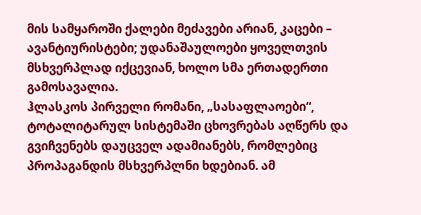მის სამყაროში ქალები მეძავები არიან, კაცები – ავანტიურისტები; უდანაშაულოები ყოველთვის მსხვერპლად იქცევიან, ხოლო სმა ერთადერთი გამოსავალია.
ჰლასკოს პირველი რომანი, „სასაფლაოები“, ტოტალიტარულ სისტემაში ცხოვრებას აღწერს და გვიჩვენებს დაუცველ ადამიანებს, რომლებიც პროპაგანდის მსხვერპლნი ხდებიან. ამ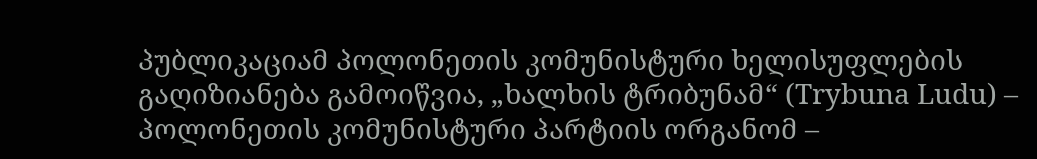პუბლიკაციამ პოლონეთის კომუნისტური ხელისუფლების გაღიზიანება გამოიწვია, „ხალხის ტრიბუნამ“ (Trybuna Ludu) – პოლონეთის კომუნისტური პარტიის ორგანომ –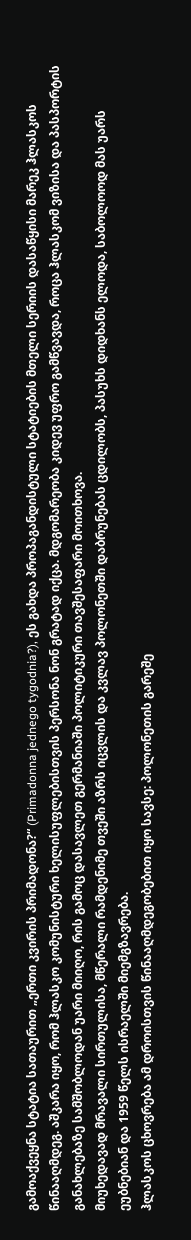გამოაქვეყნა სტატია სათაურით „ერთი კვირის პრიმადონა?“ (Primadonna jednego tygodnia?), ეს გახდა პროპაგანდისტული სტატიების მთელი სერიის დასაწყისი მარეკ ჰლასკოს წინააღმდეგ. აშკარა იყო, რომ ჰლასკო კომუნისტური ხელისუფლებისთვის პერსონა ნონ გრატად იქცა. მდგომარეობა კიდევ უფრო გამწვავდა, როცა ჰლასკომ ვიზისა და პასპორტის განახლებაზე სამშობლოდან უარი მიიღო, რის გამოც დასავლეთ გერმანიაში პოლიტიკური თავშესაფარი მოითხოვა.
მიუხედავად მრავალი სირთულისა, მწერალი რამდენიმე თვეში აზრს იცვლის და კვლავ პოლონეთში დაბრუნებას ცდილობს, პასუხს დიდხანს ელოდა, საბოლოოდ მას უარს ეუბნებიან და 1959 წელს ისრაელში მიემგზავრება.
ჰლასკოს ცხოვრება ამ დროისთვის წინააღმდეგობებით იყო სავსე: პოლონეთის გარეშე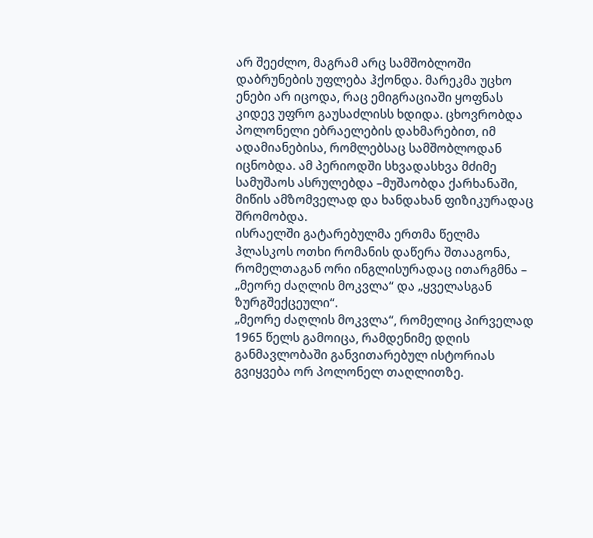არ შეეძლო, მაგრამ არც სამშობლოში დაბრუნების უფლება ჰქონდა. მარეკმა უცხო ენები არ იცოდა, რაც ემიგრაციაში ყოფნას კიდევ უფრო გაუსაძლისს ხდიდა. ცხოვრობდა პოლონელი ებრაელების დახმარებით, იმ ადამიანებისა, რომლებსაც სამშობლოდან იცნობდა. ამ პერიოდში სხვადასხვა მძიმე სამუშაოს ასრულებდა –მუშაობდა ქარხანაში, მიწის ამზომველად და ხანდახან ფიზიკურადაც შრომობდა.
ისრაელში გატარებულმა ერთმა წელმა ჰლასკოს ოთხი რომანის დაწერა შთააგონა, რომელთაგან ორი ინგლისურადაც ითარგმნა – „მეორე ძაღლის მოკვლა“ და „ყველასგან ზურგშექცეული“.
„მეორე ძაღლის მოკვლა“, რომელიც პირველად 1965 წელს გამოიცა, რამდენიმე დღის განმავლობაში განვითარებულ ისტორიას გვიყვება ორ პოლონელ თაღლითზე.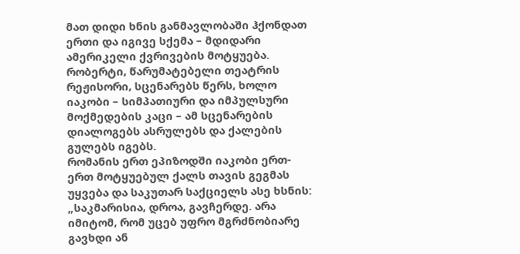მათ დიდი ხნის განმავლობაში ჰქონდათ ერთი და იგივე სქემა – მდიდარი ამერიკელი ქვრივების მოტყუება. რობერტი, წარუმატებელი თეატრის რეჟისორი, სცენარებს წერს, ხოლო იაკობი – სიმპათიური და იმპულსური მოქმედების კაცი – ამ სცენარების დიალოგებს ასრულებს და ქალების გულებს იგებს.
რომანის ერთ ეპიზოდში იაკობი ერთ-ერთ მოტყუებულ ქალს თავის გეგმას უყვება და საკუთარ საქციელს ასე ხსნის:
„საკმარისია, დროა, გავჩერდე. არა იმიტომ, რომ უცებ უფრო მგრძნობიარე გავხდი ან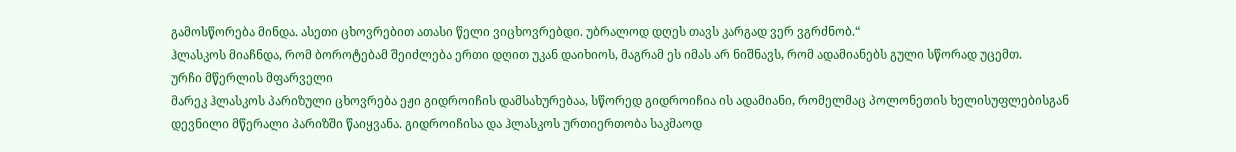გამოსწორება მინდა. ასეთი ცხოვრებით ათასი წელი ვიცხოვრებდი. უბრალოდ დღეს თავს კარგად ვერ ვგრძნობ.“
ჰლასკოს მიაჩნდა, რომ ბოროტებამ შეიძლება ერთი დღით უკან დაიხიოს, მაგრამ ეს იმას არ ნიშნავს, რომ ადამიანებს გული სწორად უცემთ.
ურჩი მწერლის მფარველი
მარეკ ჰლასკოს პარიზული ცხოვრება ეჟი გიდროიჩის დამსახურებაა, სწორედ გიდროიჩია ის ადამიანი, რომელმაც პოლონეთის ხელისუფლებისგან დევნილი მწერალი პარიზში წაიყვანა. გიდროიჩისა და ჰლასკოს ურთიერთობა საკმაოდ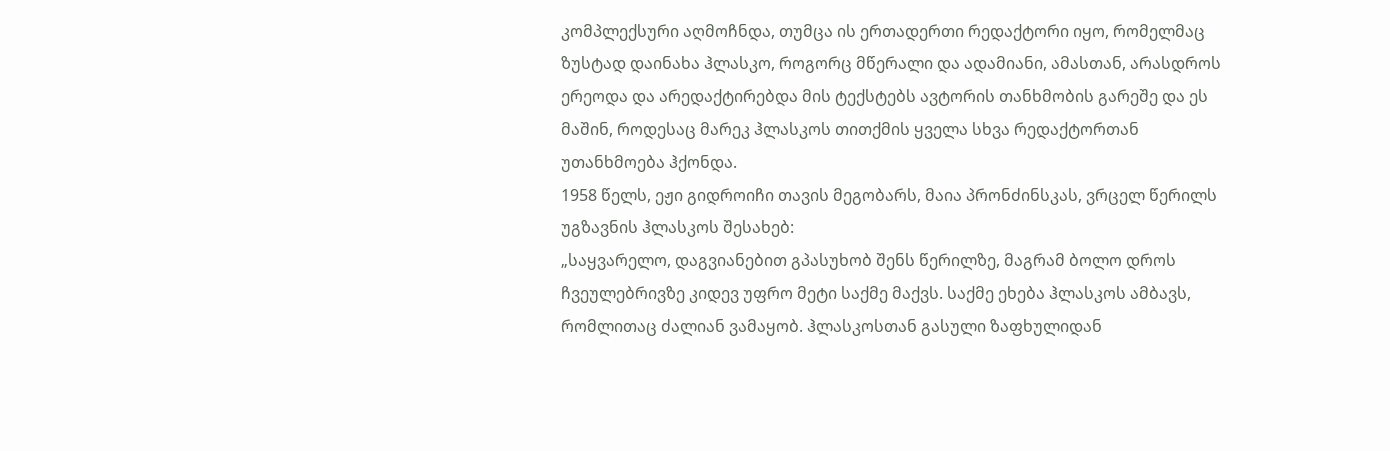კომპლექსური აღმოჩნდა, თუმცა ის ერთადერთი რედაქტორი იყო, რომელმაც ზუსტად დაინახა ჰლასკო, როგორც მწერალი და ადამიანი, ამასთან, არასდროს ერეოდა და არედაქტირებდა მის ტექსტებს ავტორის თანხმობის გარეშე და ეს მაშინ, როდესაც მარეკ ჰლასკოს თითქმის ყველა სხვა რედაქტორთან უთანხმოება ჰქონდა.
1958 წელს, ეჟი გიდროიჩი თავის მეგობარს, მაია პრონძინსკას, ვრცელ წერილს უგზავნის ჰლასკოს შესახებ:
„საყვარელო, დაგვიანებით გპასუხობ შენს წერილზე, მაგრამ ბოლო დროს ჩვეულებრივზე კიდევ უფრო მეტი საქმე მაქვს. საქმე ეხება ჰლასკოს ამბავს, რომლითაც ძალიან ვამაყობ. ჰლასკოსთან გასული ზაფხულიდან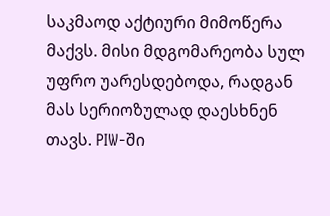საკმაოდ აქტიური მიმოწერა მაქვს. მისი მდგომარეობა სულ უფრო უარესდებოდა, რადგან მას სერიოზულად დაესხნენ თავს. PIW-ში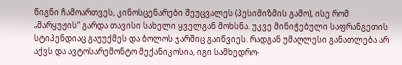წიგნი ჩამოართვეს, კინოსცენარები შეუცვალეს (პესიმიზმის გამო), ისე რომ „მარყუჟის“ გარდა თავისი სახელი ყველგან მოხსნა. უკვე მინიჭებული საფრანგეთის სტიპენდიაც გაუუქმეს და ბოლოს ჯარშიც გაიწვიეს. რადგან უმაღლესი განათლება არ აქვს და ავტოსარემონტო მექანიკოსია, იგი სამხედრო-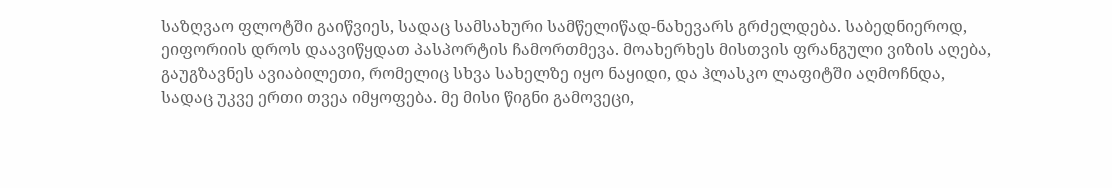საზღვაო ფლოტში გაიწვიეს, სადაც სამსახური სამწელიწად-ნახევარს გრძელდება. საბედნიეროდ, ეიფორიის დროს დაავიწყდათ პასპორტის ჩამორთმევა. მოახერხეს მისთვის ფრანგული ვიზის აღება, გაუგზავნეს ავიაბილეთი, რომელიც სხვა სახელზე იყო ნაყიდი, და ჰლასკო ლაფიტში აღმოჩნდა, სადაც უკვე ერთი თვეა იმყოფება. მე მისი წიგნი გამოვეცი,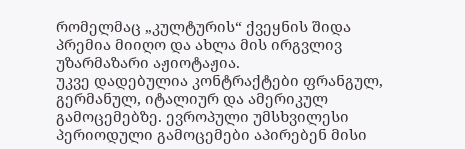რომელმაც „კულტურის“ ქვეყნის შიდა პრემია მიიღო და ახლა მის ირგვლივ უზარმაზარი აჟიოტაჟია.
უკვე დადებულია კონტრაქტები ფრანგულ, გერმანულ, იტალიურ და ამერიკულ გამოცემებზე. ევროპული უმსხვილესი პერიოდული გამოცემები აპირებენ მისი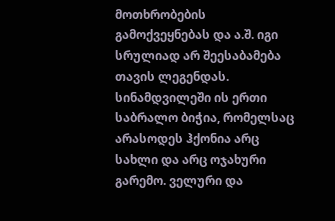მოთხრობების გამოქვეყნებას და ა.შ. იგი სრულიად არ შეესაბამება თავის ლეგენდას. სინამდვილეში ის ერთი საბრალო ბიჭია, რომელსაც არასოდეს ჰქონია არც სახლი და არც ოჯახური გარემო. ველური და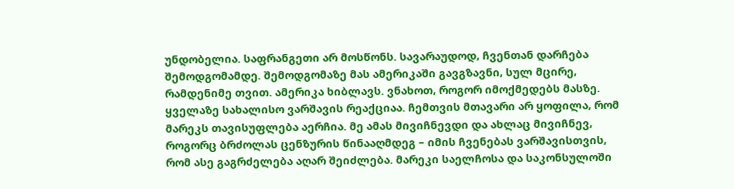უნდობელია. საფრანგეთი არ მოსწონს. სავარაუდოდ, ჩვენთან დარჩება შემოდგომამდე. შემოდგომაზე მას ამერიკაში გავგზავნი, სულ მცირე, რამდენიმე თვით. ამერიკა ხიბლავს. ვნახოთ, როგორ იმოქმედებს მასზე. ყველაზე სახალისო ვარშავის რეაქციაა. ჩემთვის მთავარი არ ყოფილა, რომ მარეკს თავისუფლება აერჩია. მე ამას მივიჩნევდი და ახლაც მივიჩნევ, როგორც ბრძოლას ცენზურის წინააღმდეგ – იმის ჩვენებას ვარშავისთვის, რომ ასე გაგრძელება აღარ შეიძლება. მარეკი საელჩოსა და საკონსულოში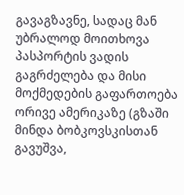გავაგზავნე, სადაც მან უბრალოდ მოითხოვა პასპორტის ვადის გაგრძელება და მისი მოქმედების გაფართოება ორივე ამერიკაზე (გზაში მინდა ბობკოვსკისთან გავუშვა,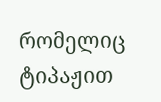რომელიც ტიპაჟით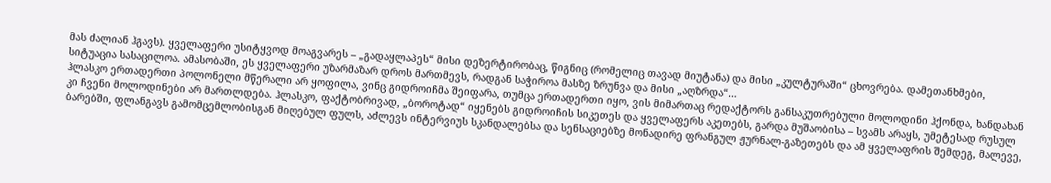მას ძალიან ჰგავს). ყველაფერი უსიტყვოდ მოაგვარეს – „გადაყლაპეს“ მისი დეზერტირობაც, წიგნიც (რომელიც თავად მიუტანა) და მისი „კულტურაში“ ცხოვრება. დამეთანხმები, სიტუაცია სასაცილოა. ამასობაში, ეს ყველაფერი უზარმაზარ დროს მართმევს, რადგან საჭიროა მასზე ზრუნვა და მისი „აღზრდა“…
ჰლასკო ერთადერთი პოლონელი მწერალი არ ყოფილა, ვინც გიდროიჩმა შეიფარა, თუმცა ერთადერთი იყო, ვის მიმართაც რედაქტორს განსაკუთრებული მოლოდინი ჰქონდა, ხანდახან კი ჩვენი მოლოდინები არ მართლდება. ჰლასკო, ფაქტობრივად, „ბოროტად“ იყენებს გიდროიჩის სიკეთეს და ყველაფერს აკეთებს, გარდა მუშაობისა – სვამს არაყს, უმეტესად რუსულ ბარებში, ფლანგავს გამომცემლობისგან მიღებულ ფულს, აძლევს ინტერვიუს სკანდალებსა და სენსაციებზე მონადირე ფრანგულ ჟურნალ-გაზეთებს და ამ ყველაფრის შემდეგ, მალევე,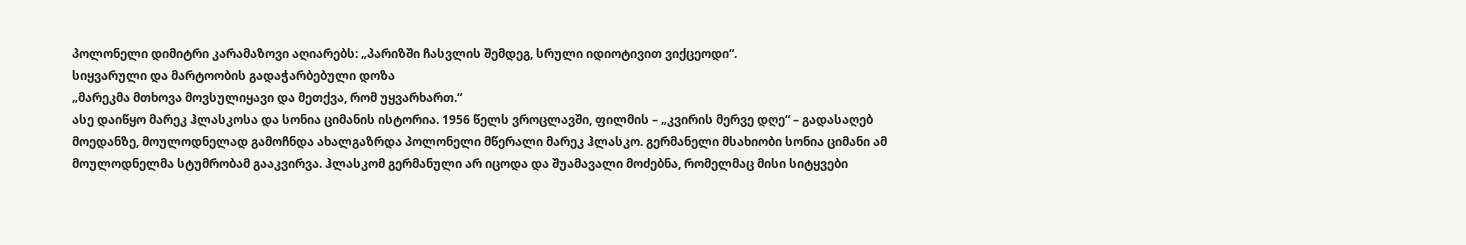პოლონელი დიმიტრი კარამაზოვი აღიარებს: „პარიზში ჩასვლის შემდეგ, სრული იდიოტივით ვიქცეოდი“.
სიყვარული და მარტოობის გადაჭარბებული დოზა
„მარეკმა მთხოვა მოვსულიყავი და მეთქვა, რომ უყვარხართ.“
ასე დაიწყო მარეკ ჰლასკოსა და სონია ციმანის ისტორია. 1956 წელს ვროცლავში, ფილმის – „კვირის მერვე დღე“ – გადასაღებ მოედანზე, მოულოდნელად გამოჩნდა ახალგაზრდა პოლონელი მწერალი მარეკ ჰლასკო. გერმანელი მსახიობი სონია ციმანი ამ მოულოდნელმა სტუმრობამ გააკვირვა. ჰლასკომ გერმანული არ იცოდა და შუამავალი მოძებნა, რომელმაც მისი სიტყვები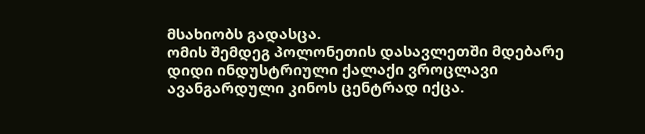მსახიობს გადასცა.
ომის შემდეგ პოლონეთის დასავლეთში მდებარე დიდი ინდუსტრიული ქალაქი ვროცლავი ავანგარდული კინოს ცენტრად იქცა.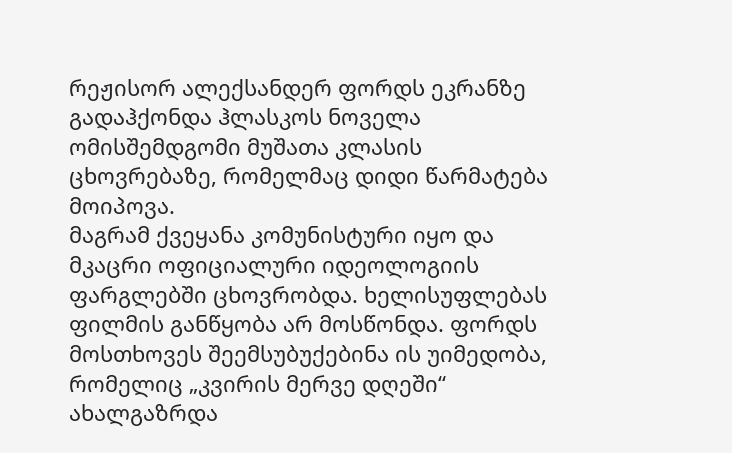რეჟისორ ალექსანდერ ფორდს ეკრანზე გადაჰქონდა ჰლასკოს ნოველა ომისშემდგომი მუშათა კლასის ცხოვრებაზე, რომელმაც დიდი წარმატება მოიპოვა.
მაგრამ ქვეყანა კომუნისტური იყო და მკაცრი ოფიციალური იდეოლოგიის ფარგლებში ცხოვრობდა. ხელისუფლებას ფილმის განწყობა არ მოსწონდა. ფორდს მოსთხოვეს შეემსუბუქებინა ის უიმედობა, რომელიც „კვირის მერვე დღეში“ ახალგაზრდა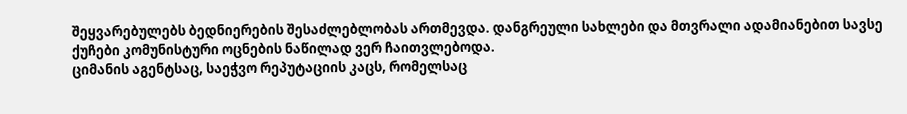შეყვარებულებს ბედნიერების შესაძლებლობას ართმევდა. დანგრეული სახლები და მთვრალი ადამიანებით სავსე ქუჩები კომუნისტური ოცნების ნაწილად ვერ ჩაითვლებოდა.
ციმანის აგენტსაც, საეჭვო რეპუტაციის კაცს, რომელსაც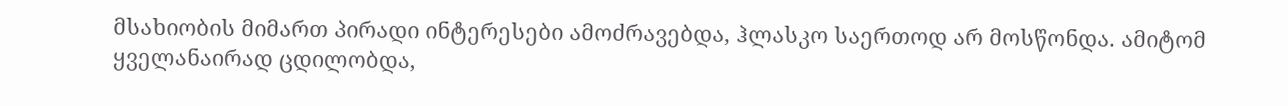მსახიობის მიმართ პირადი ინტერესები ამოძრავებდა, ჰლასკო საერთოდ არ მოსწონდა. ამიტომ ყველანაირად ცდილობდა,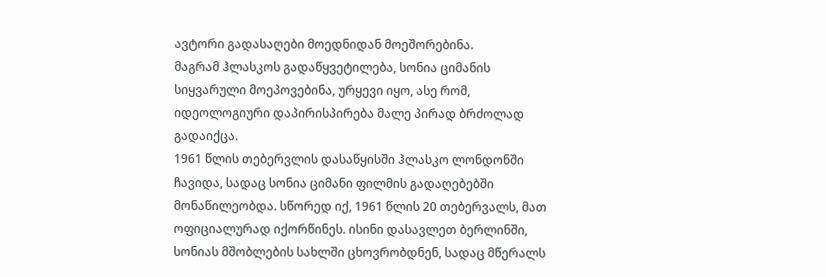ავტორი გადასაღები მოედნიდან მოეშორებინა.
მაგრამ ჰლასკოს გადაწყვეტილება, სონია ციმანის სიყვარული მოეპოვებინა, ურყევი იყო, ასე რომ, იდეოლოგიური დაპირისპირება მალე პირად ბრძოლად გადაიქცა.
1961 წლის თებერვლის დასაწყისში ჰლასკო ლონდონში ჩავიდა, სადაც სონია ციმანი ფილმის გადაღებებში მონაწილეობდა. სწორედ იქ, 1961 წლის 20 თებერვალს, მათ ოფიციალურად იქორწინეს. ისინი დასავლეთ ბერლინში, სონიას მშობლების სახლში ცხოვრობდნენ, სადაც მწერალს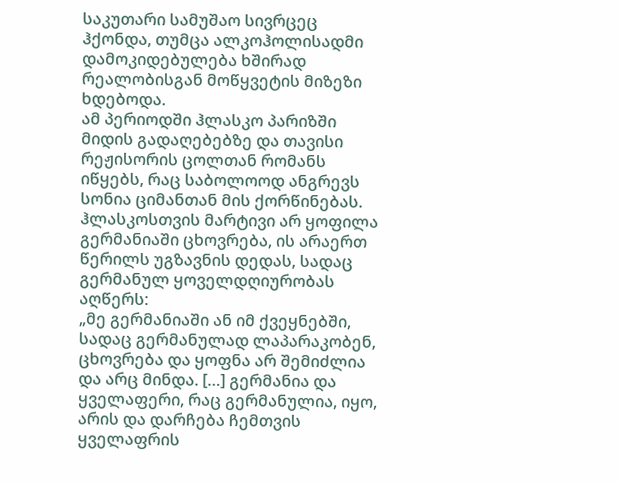საკუთარი სამუშაო სივრცეც ჰქონდა, თუმცა ალკოჰოლისადმი დამოკიდებულება ხშირად რეალობისგან მოწყვეტის მიზეზი ხდებოდა.
ამ პერიოდში ჰლასკო პარიზში მიდის გადაღებებზე და თავისი რეჟისორის ცოლთან რომანს იწყებს, რაც საბოლოოდ ანგრევს სონია ციმანთან მის ქორწინებას.
ჰლასკოსთვის მარტივი არ ყოფილა გერმანიაში ცხოვრება, ის არაერთ წერილს უგზავნის დედას, სადაც გერმანულ ყოველდღიურობას აღწერს:
„მე გერმანიაში ან იმ ქვეყნებში, სადაც გერმანულად ლაპარაკობენ, ცხოვრება და ყოფნა არ შემიძლია და არც მინდა. […] გერმანია და ყველაფერი, რაც გერმანულია, იყო, არის და დარჩება ჩემთვის ყველაფრის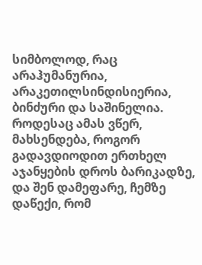სიმბოლოდ, რაც არაჰუმანურია, არაკეთილსინდისიერია, ბინძური და საშინელია. როდესაც ამას ვწერ, მახსენდება, როგორ გადავდიოდით ერთხელ აჯანყების დროს ბარიკადზე, და შენ დამეფარე, ჩემზე დაწექი, რომ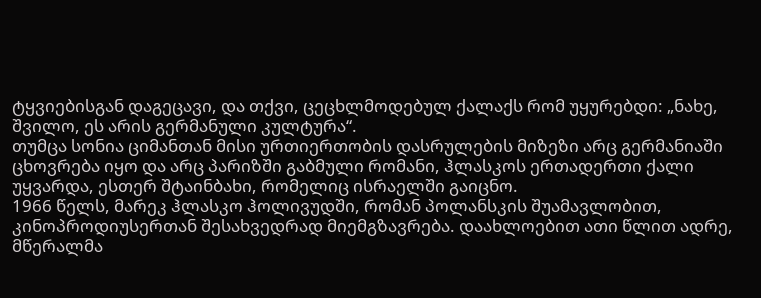ტყვიებისგან დაგეცავი, და თქვი, ცეცხლმოდებულ ქალაქს რომ უყურებდი: „ნახე, შვილო, ეს არის გერმანული კულტურა“.
თუმცა სონია ციმანთან მისი ურთიერთობის დასრულების მიზეზი არც გერმანიაში ცხოვრება იყო და არც პარიზში გაბმული რომანი, ჰლასკოს ერთადერთი ქალი უყვარდა, ესთერ შტაინბახი, რომელიც ისრაელში გაიცნო.
1966 წელს, მარეკ ჰლასკო ჰოლივუდში, რომან პოლანსკის შუამავლობით, კინოპროდიუსერთან შესახვედრად მიემგზავრება. დაახლოებით ათი წლით ადრე, მწერალმა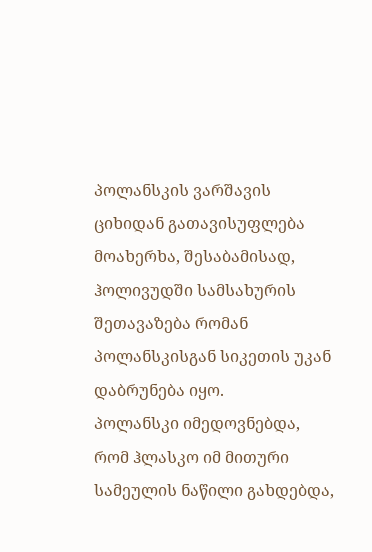პოლანსკის ვარშავის ციხიდან გათავისუფლება მოახერხა, შესაბამისად, ჰოლივუდში სამსახურის შეთავაზება რომან პოლანსკისგან სიკეთის უკან დაბრუნება იყო.
პოლანსკი იმედოვნებდა, რომ ჰლასკო იმ მითური სამეულის ნაწილი გახდებდა,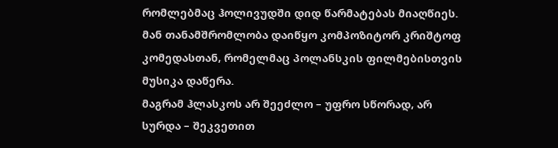რომლებმაც ჰოლივუდში დიდ წარმატებას მიაღწიეს. მან თანამშრომლობა დაიწყო კომპოზიტორ კრიშტოფ კომედასთან, რომელმაც პოლანსკის ფილმებისთვის მუსიკა დაწერა.
მაგრამ ჰლასკოს არ შეეძლო – უფრო სწორად, არ სურდა – შეკვეთით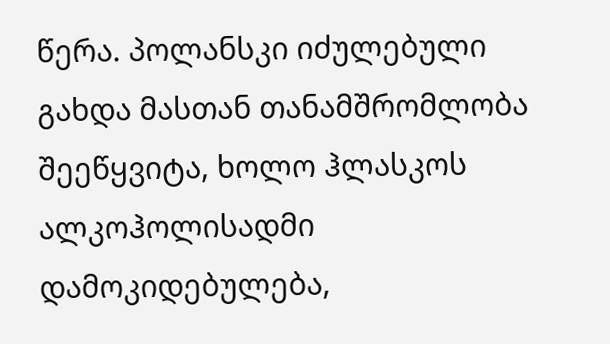წერა. პოლანსკი იძულებული გახდა მასთან თანამშრომლობა შეეწყვიტა, ხოლო ჰლასკოს ალკოჰოლისადმი დამოკიდებულება,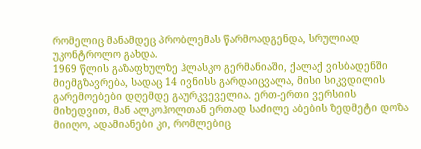რომელიც მანამდეც პრობლემას წარმოადგენდა, სრულიად უკონტროლო გახდა.
1969 წლის გაზაფხულზე ჰლასკო გერმანიაში, ქალაქ ვისბადენში მიემგზავრება, სადაც 14 ივნისს გარდაიცვალა, მისი სიკვდილის გარემოებები დღემდე გაურკვეველია. ერთ-ერთი ვერსიის მიხედვით, მან ალკოჰოლთან ერთად საძილე აბების ზედმეტი დოზა მიიღო, ადამიანები კი, რომლებიც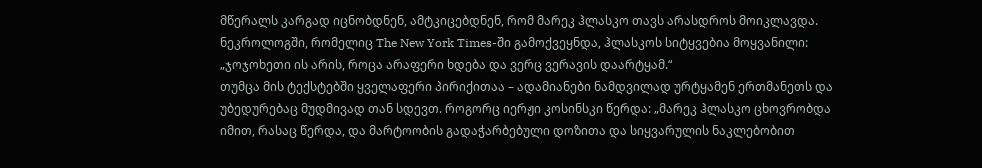მწერალს კარგად იცნობდნენ, ამტკიცებდნენ, რომ მარეკ ჰლასკო თავს არასდროს მოიკლავდა.
ნეკროლოგში, რომელიც The New York Times-ში გამოქვეყნდა, ჰლასკოს სიტყვებია მოყვანილი: „ჯოჯოხეთი ის არის, როცა არაფერი ხდება და ვერც ვერავის დაარტყამ.“
თუმცა მის ტექსტებში ყველაფერი პირიქითაა – ადამიანები ნამდვილად ურტყამენ ერთმანეთს და უბედურებაც მუდმივად თან სდევთ. როგორც იერჟი კოსინსკი წერდა: „მარეკ ჰლასკო ცხოვრობდა იმით, რასაც წერდა, და მარტოობის გადაჭარბებული დოზითა და სიყვარულის ნაკლებობით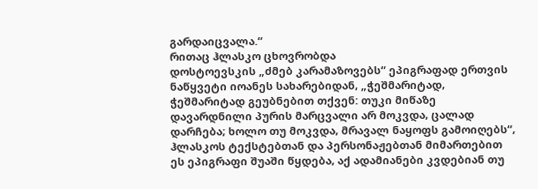გარდაიცვალა.“
რითაც ჰლასკო ცხოვრობდა
დოსტოევსკის „ძმებ კარამაზოვებს“ ეპიგრაფად ერთვის ნაწყვეტი იოანეს სახარებიდან, „ჭეშმარიტად, ჭეშმარიტად გეუბნებით თქვენ: თუკი მიწაზე დავარდნილი პურის მარცვალი არ მოკვდა, ცალად დარჩება; ხოლო თუ მოკვდა, მრავალ ნაყოფს გამოიღებს“, ჰლასკოს ტექსტებთან და პერსონაჟებთან მიმართებით ეს ეპიგრაფი შუაში წყდება, აქ ადამიანები კვდებიან თუ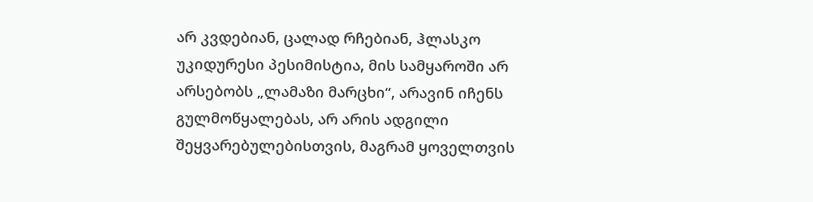არ კვდებიან, ცალად რჩებიან, ჰლასკო უკიდურესი პესიმისტია, მის სამყაროში არ არსებობს „ლამაზი მარცხი“, არავინ იჩენს გულმოწყალებას, არ არის ადგილი შეყვარებულებისთვის, მაგრამ ყოველთვის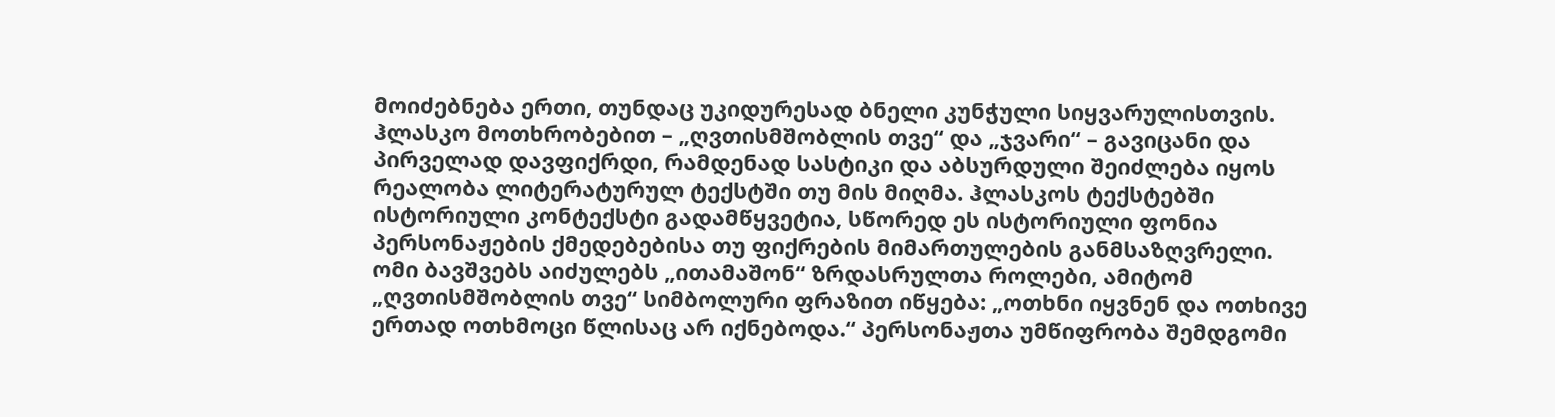მოიძებნება ერთი, თუნდაც უკიდურესად ბნელი კუნჭული სიყვარულისთვის.
ჰლასკო მოთხრობებით – „ღვთისმშობლის თვე“ და „ჯვარი“ – გავიცანი და პირველად დავფიქრდი, რამდენად სასტიკი და აბსურდული შეიძლება იყოს რეალობა ლიტერატურულ ტექსტში თუ მის მიღმა. ჰლასკოს ტექსტებში ისტორიული კონტექსტი გადამწყვეტია, სწორედ ეს ისტორიული ფონია პერსონაჟების ქმედებებისა თუ ფიქრების მიმართულების განმსაზღვრელი.
ომი ბავშვებს აიძულებს „ითამაშონ“ ზრდასრულთა როლები, ამიტომ „ღვთისმშობლის თვე“ სიმბოლური ფრაზით იწყება: „ოთხნი იყვნენ და ოთხივე ერთად ოთხმოცი წლისაც არ იქნებოდა.“ პერსონაჟთა უმწიფრობა შემდგომი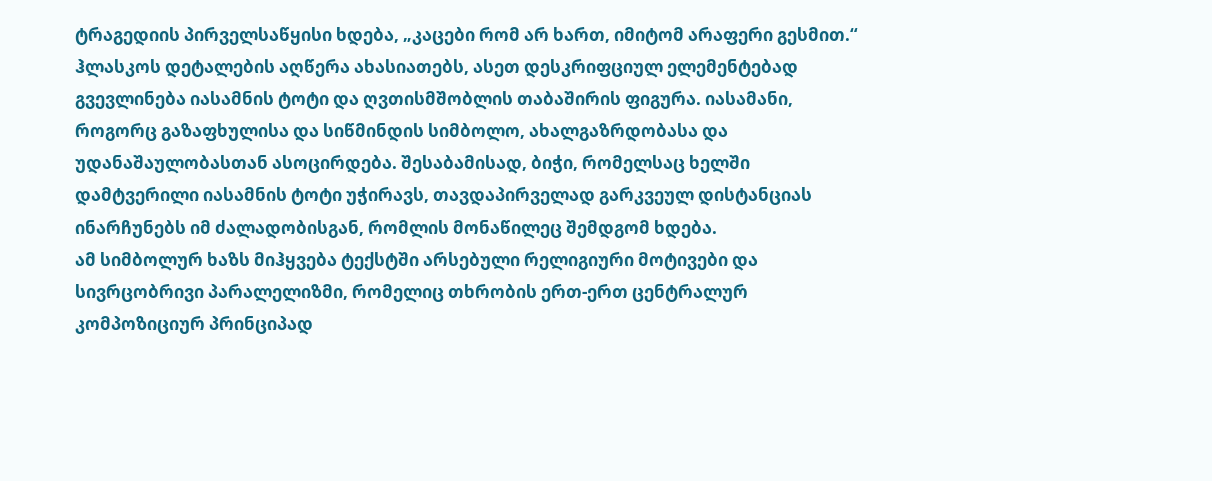ტრაგედიის პირველსაწყისი ხდება, „კაცები რომ არ ხართ, იმიტომ არაფერი გესმით.“
ჰლასკოს დეტალების აღწერა ახასიათებს, ასეთ დესკრიფციულ ელემენტებად გვევლინება იასამნის ტოტი და ღვთისმშობლის თაბაშირის ფიგურა. იასამანი, როგორც გაზაფხულისა და სიწმინდის სიმბოლო, ახალგაზრდობასა და უდანაშაულობასთან ასოცირდება. შესაბამისად, ბიჭი, რომელსაც ხელში დამტვერილი იასამნის ტოტი უჭირავს, თავდაპირველად გარკვეულ დისტანციას ინარჩუნებს იმ ძალადობისგან, რომლის მონაწილეც შემდგომ ხდება.
ამ სიმბოლურ ხაზს მიჰყვება ტექსტში არსებული რელიგიური მოტივები და სივრცობრივი პარალელიზმი, რომელიც თხრობის ერთ-ერთ ცენტრალურ კომპოზიციურ პრინციპად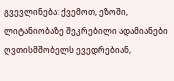გვევლინება: ქვემოთ, ეზოში, ლიტანიობაზე შეკრებილი ადამიანები ღვთისმშობელს ევედრებიან,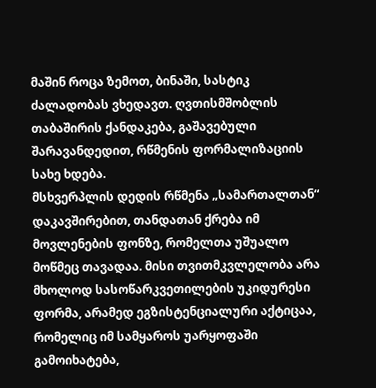მაშინ როცა ზემოთ, ბინაში, სასტიკ ძალადობას ვხედავთ. ღვთისმშობლის თაბაშირის ქანდაკება, გაშავებული შარავანდედით, რწმენის ფორმალიზაციის სახე ხდება.
მსხვერპლის დედის რწმენა „სამართალთან“ დაკავშირებით, თანდათან ქრება იმ მოვლენების ფონზე, რომელთა უშუალო მოწმეც თავადაა. მისი თვითმკვლელობა არა მხოლოდ სასოწარკვეთილების უკიდურესი ფორმა, არამედ ეგზისტენციალური აქტიცაა, რომელიც იმ სამყაროს უარყოფაში გამოიხატება,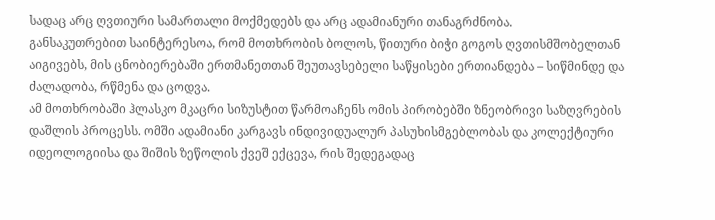სადაც არც ღვთიური სამართალი მოქმედებს და არც ადამიანური თანაგრძნობა.
განსაკუთრებით საინტერესოა, რომ მოთხრობის ბოლოს, წითური ბიჭი გოგოს ღვთისმშობელთან აიგივებს, მის ცნობიერებაში ერთმანეთთან შეუთავსებელი საწყისები ერთიანდება – სიწმინდე და ძალადობა, რწმენა და ცოდვა.
ამ მოთხრობაში ჰლასკო მკაცრი სიზუსტით წარმოაჩენს ომის პირობებში ზნეობრივი საზღვრების დაშლის პროცესს. ომში ადამიანი კარგავს ინდივიდუალურ პასუხისმგებლობას და კოლექტიური იდეოლოგიისა და შიშის ზეწოლის ქვეშ ექცევა, რის შედეგადაც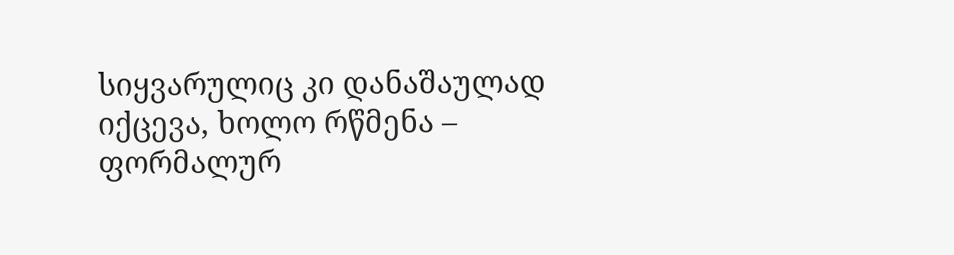სიყვარულიც კი დანაშაულად იქცევა, ხოლო რწმენა – ფორმალურ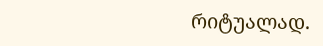რიტუალად.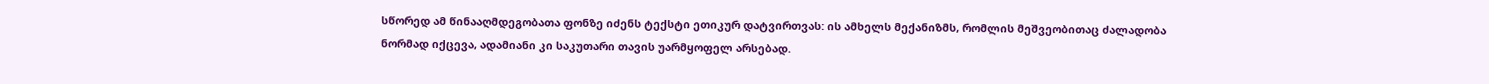სწორედ ამ წინააღმდეგობათა ფონზე იძენს ტექსტი ეთიკურ დატვირთვას: ის ამხელს მექანიზმს, რომლის მეშვეობითაც ძალადობა ნორმად იქცევა, ადამიანი კი საკუთარი თავის უარმყოფელ არსებად.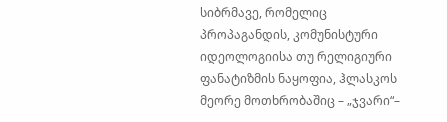სიბრმავე, რომელიც პროპაგანდის, კომუნისტური იდეოლოგიისა თუ რელიგიური ფანატიზმის ნაყოფია, ჰლასკოს მეორე მოთხრობაშიც – „ჯვარი“–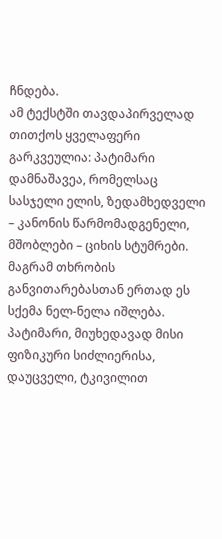ჩნდება.
ამ ტექსტში თავდაპირველად თითქოს ყველაფერი გარკვეულია: პატიმარი დამნაშავეა, რომელსაც სასჯელი ელის, ზედამხედველი – კანონის წარმომადგენელი, მშობლები – ციხის სტუმრები.
მაგრამ თხრობის განვითარებასთან ერთად ეს სქემა ნელ-ნელა იშლება. პატიმარი, მიუხედავად მისი ფიზიკური სიძლიერისა, დაუცველი, ტკივილით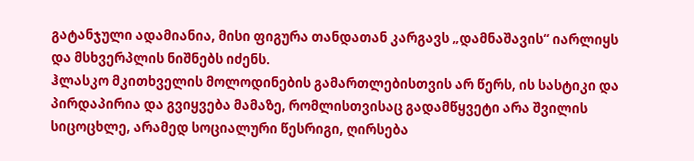გატანჯული ადამიანია, მისი ფიგურა თანდათან კარგავს „დამნაშავის“ იარლიყს და მსხვერპლის ნიშნებს იძენს.
ჰლასკო მკითხველის მოლოდინების გამართლებისთვის არ წერს, ის სასტიკი და პირდაპირია და გვიყვება მამაზე, რომლისთვისაც გადამწყვეტი არა შვილის სიცოცხლე, არამედ სოციალური წესრიგი, ღირსება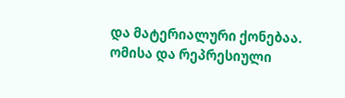და მატერიალური ქონებაა.
ომისა და რეპრესიული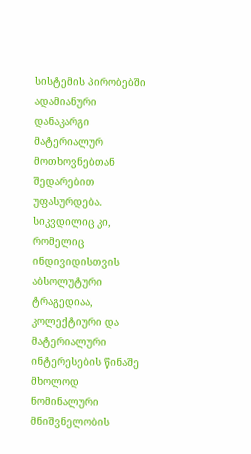სისტემის პირობებში ადამიანური დანაკარგი მატერიალურ მოთხოვნებთან შედარებით უფასურდება. სიკვდილიც კი, რომელიც ინდივიდისთვის აბსოლუტური ტრაგედიაა, კოლექტიური და მატერიალური ინტერესების წინაშე მხოლოდ ნომინალური მნიშვნელობის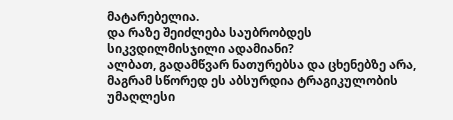მატარებელია.
და რაზე შეიძლება საუბრობდეს სიკვდილმისჯილი ადამიანი?
ალბათ, გადამწვარ ნათურებსა და ცხენებზე არა, მაგრამ სწორედ ეს აბსურდია ტრაგიკულობის უმაღლესი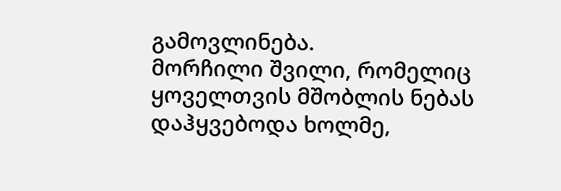გამოვლინება.
მორჩილი შვილი, რომელიც ყოველთვის მშობლის ნებას დაჰყვებოდა ხოლმე,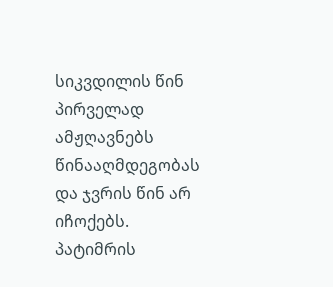სიკვდილის წინ პირველად ამჟღავნებს წინააღმდეგობას და ჯვრის წინ არ იჩოქებს.
პატიმრის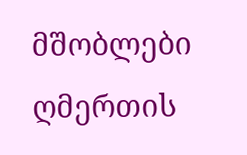მშობლები ღმერთის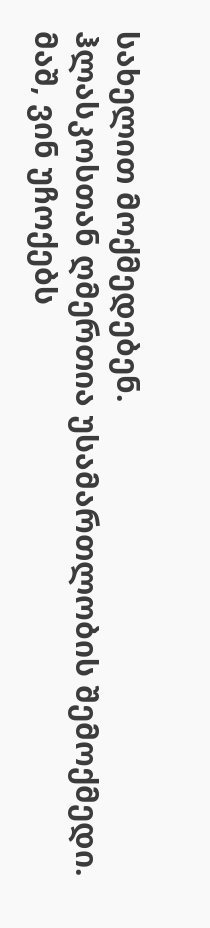სახელით მოქმედებენ.
ჰლასკოსთან ღმერთია უსამართლობის შემოქმედი.
მაშ, ვინ უჩოქებს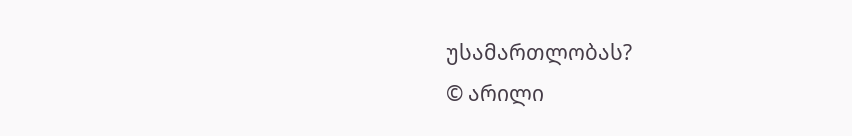უსამართლობას?
© არილი